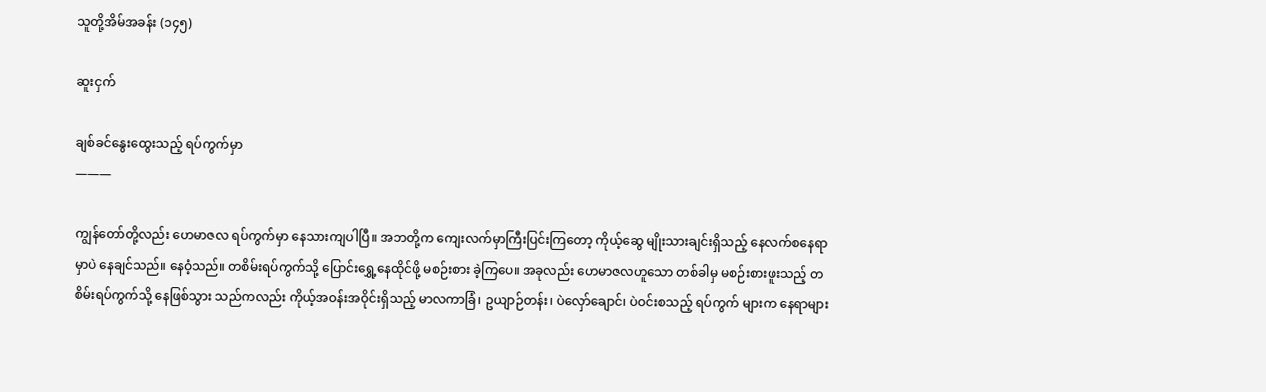သူတို့အိမ်အခန်း (၁၄၅)

ဆူးငှက်

ချစ်ခင်နွေးထွေးသည့် ရပ်ကွက်မှာ
———

ကျွန်တော်တို့လည်း ဟေမာဇလ ရပ်ကွက်မှာ နေသားကျပါပြီ။ အဘတို့က ကျေးလက်မှာကြီးပြင်းကြတော့ ကိုယ့်ဆွေ မျိုးသားချင်းရှိသည့် နေလက်စနေရာမှာပဲ နေချင်သည်။ နေဝံ့သည်။ တစိမ်းရပ်ကွက်သို့ ပြောင်းရွှေ့နေထိုင်ဖို့ မစဉ်းစား ခဲ့ကြပေ။ အခုလည်း ဟေမာဇလဟူသော တစ်ခါမှ မစဉ်းစားဖူးသည့် တစိမ်းရပ်ကွက်သို့ နေဖြစ်သွား သည်ကလည်း ကိုယ့်အဝန်းအဝိုင်းရှိသည့် မာလကာခြံ၊ ဥယျာဉ်တန်း၊ ပဲလှော်ချောင်၊ ပဲဝင်းစသည့် ရပ်ကွက် များက နေရာများ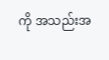ကို အသည်းအ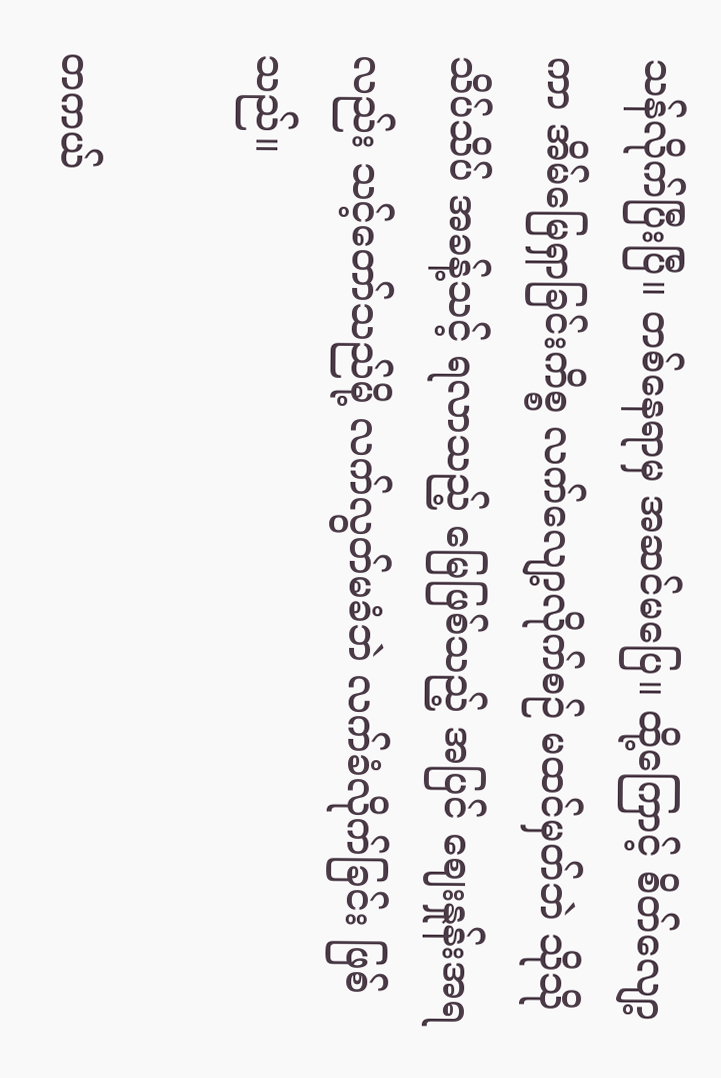သန်လိုက်ပြီးပြီ။ တစ်နေရာမှ အဆင်မပြေ။ ထို့ကြောင့် စိတ်လျော့ကာ အိမ်မြေရှာခြင်းကိစ္စ လက်လျော့လိုက်စဉ် မထင်မှတ်ဘဲ သိုသိုသိပ်သိပ် အခန့်သင့် ရလာသည့် မြေဖြစ်သည့် အပြင် ဈေးနှုန်းအရလည်း သင့်တော်သည်မို့ လက်လွတ်မခံဘဲ လက်ခံလိုက်ခြင်း ဖြစ်သည်။

တကယ်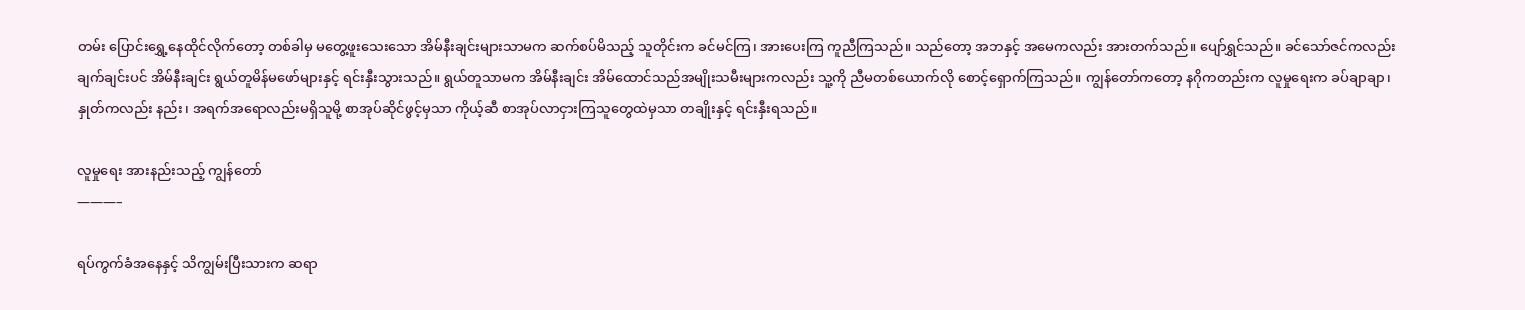တမ်း ပြောင်းရွှေ့နေထိုင်လိုက်တော့ တစ်ခါမှ မတွေ့ဖူးသေးသော အိမ်နီးချင်းများသာမက ဆက်စပ်မိသည့် သူတိုင်းက ခင်မင်ကြ၊ အားပေးကြ ကူညီကြသည်။ သည်တော့ အဘနှင့် အမေကလည်း အားတက်သည်။ ပျော်ရွှင်သည်။ ခင်သော်ဇင်ကလည်း ချက်ချင်းပင် အိမ်နီးချင်း ရွယ်တူမိန်မဖော်များနှင့် ရင်းနှီးသွားသည်။ ရွယ်တူသာမက အိမ်နီးချင်း အိမ်ထောင်သည်အမျိုးသမီးများကလည်း သူ့ကို ညီမတစ်ယောက်လို စောင့်ရှောက်ကြသည်။ ကျွန်တော်ကတော့ နဂိုကတည်းက လူမှုရေးက ခပ်ချာချာ၊ နှုတ်ကလည်း နည်း၊ အရက်အရောလည်းမရှိသူမို့ စာအုပ်ဆိုင်ဖွင့်မှသာ ကိုယ့်ဆီ စာအုပ်လာငှားကြသူတွေထဲမှသာ တချိုးနှင့် ရင်းနှီးရသည်။

လူမှုရေး အားနည်းသည့် ကျွန်တော်
———–

ရပ်ကွက်ခံအနေနှင့် သိကျွမ်းပြီးသားက ဆရာ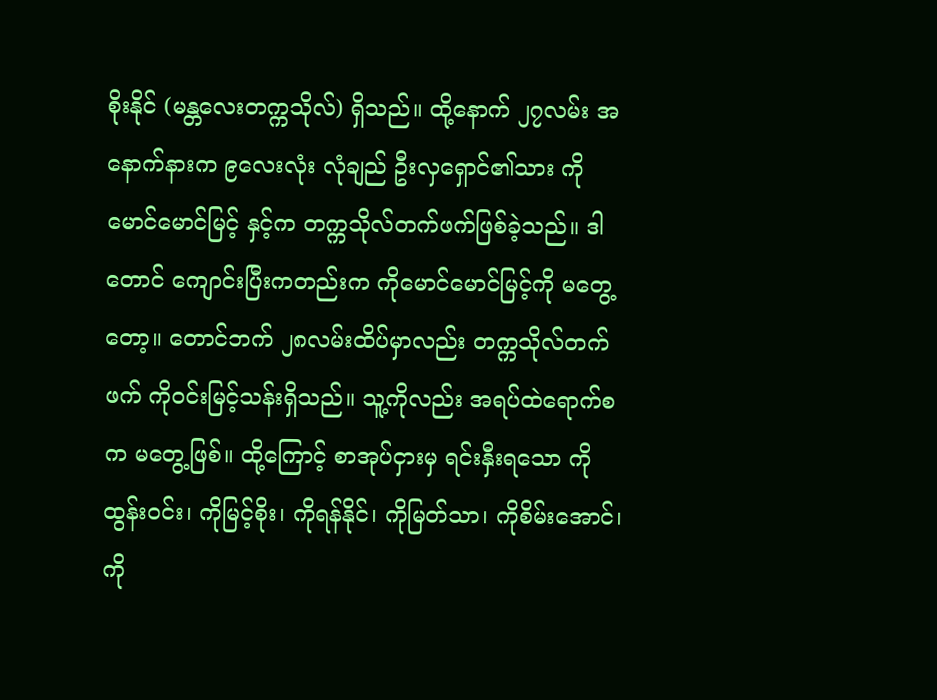စိုးနိုင် (မန္တလေးတက္ကသိုလ်) ရှိသည်။ ထို့နောက် ၂၇လမ်း အနောက်နားက ၉လေးလုံး လုံချည် ဦးလှရှောင်၏သား ကိုမောင်မောင်မြင့် နှင့်က တက္ကသိုလ်တက်ဖက်ဖြစ်ခဲ့သည်။ ဒါတောင် ကျောင်းပြီးကတည်းက ကိုမောင်မောင်မြင့်ကို မတွေ့တော့။ တောင်ဘက် ၂၈လမ်းထိပ်မှာလည်း တက္ကသိုလ်တက်ဖက် ကိုဝင်းမြင့်သန်းရှိသည်။ သူ့ကိုလည်း အရပ်ထဲရောက်စက မတွေ့ဖြစ်။ ထို့ကြောင့် စာအုပ်ငှားမှ ရင်းနှီးရသော ကိုထွန်းဝင်း၊ ကိုမြင့်စိုး၊ ကိုရန်နိုင်၊ ကိုမြတ်သာ၊ ကိုစိမ်းအောင်၊ ကို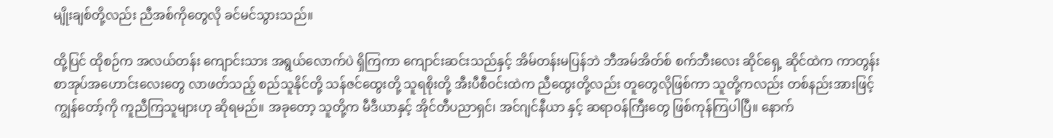မျိုးချစ်တို့လည်း ညီအစ်ကိုတွေလို ခင်မင်သွားသည်။

ထို့ပြင် ထိုစဉ်က အလယ်တန်း ကျောင်းသား အရွယ်လောက်ပဲ ရှိကြကာ ကျောင်းဆင်းသည်နှင့် အိမ်တန်းမပြန်ဘဲ ဘီအမ်အိတ်စ် စက်ဘီးလေး ဆိုင်ရှေ့ ဆိုင်ထဲက ကာတွန်းစာအုပ်အဟောင်းလေးတွေ လာဖတ်သည့် စည်သူနိုင်တို့ သန်ဇင်ထွေးတို့ သူရစိုးတို့ အီးပီစီဝင်းထဲက ညီထွေးတို့လည်း တူတွေလိုဖြစ်ကာ သူတို့ကလည်း တစ်နည်းအားဖြင့် ကျွန်တော့်ကို ကူညီကြသူများဟု ဆိုရမည်။ အခုတော့ သူတို့က မီဒီယာနှင့် အိုင်တီပညာရှင်၊ အင်ဂျင်နီယာ နှင့် ဆရာဝန်ကြီးတွေ ဖြစ်ကုန်ကြပါပြီ။ နောက်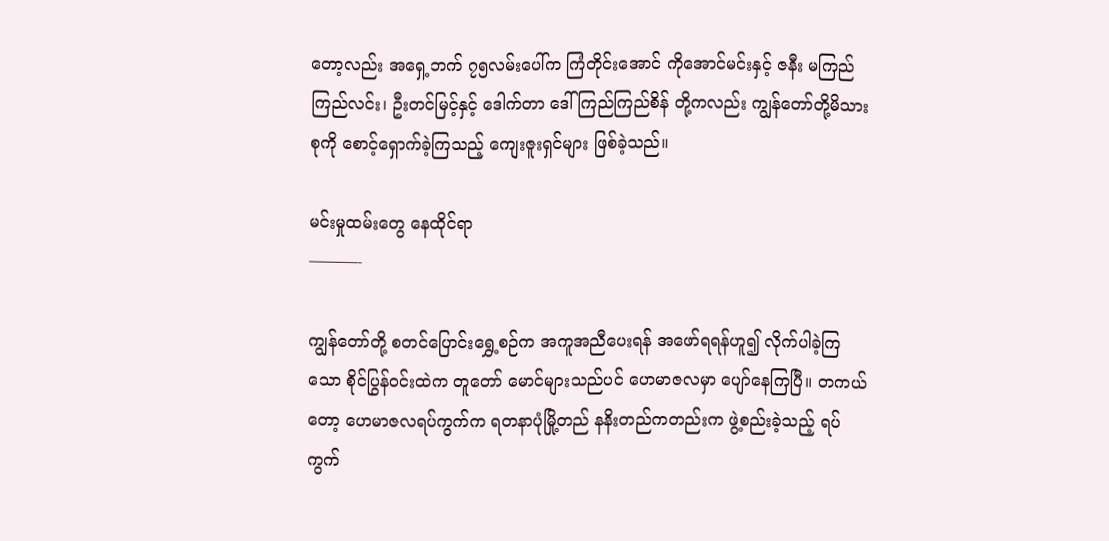တော့လည်း အရှေ့ဘက် ၇၅လမ်းပေါ်က ကြံတိုင်းအောင် ကိုအောင်မင်းနှင့် ဇနီး မကြည်ကြည်လင်း၊ ဦးတင်မြင့်နှင့် ဒေါက်တာ ဒေါ်ကြည်ကြည်စိန် တို့ကလည်း ကျွန်တော်တို့မိသားစုကို စောင့်ရှောက်ခဲ့ကြသည့် ကျေးဇူးရှင်များ ဖြစ်ခဲ့သည်။

မင်းမှုထမ်းတွေ နေထိုင်ရာ
———-

ကျွန်တော်တို့ စတင်ပြောင်းရွှေ့စဉ်က အကူအညီပေးရန် အဖော်ရရန်ဟူ၍ လိုက်ပါခဲ့ကြသော စိုင်ပြွန်ဝင်းထဲက တူတော် မောင်များသည်ပင် ဟေမာဇလမှာ ပျော်နေကြပြီ။ တကယ်တော့ ဟေမာဇလရပ်ကွက်က ရတနာပုံမြို့တည် နနိးတည်ကတည်းက ဖွဲ့စည်းခဲ့သည့် ရပ်ကွက်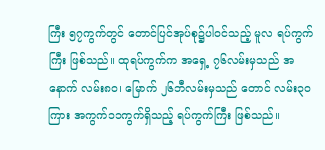ကြီး ၅၇ကွက်တွင် တောင်ပြင်အုပ်စု၌ပါဝင်သည့် မူလ ရပ်ကွက်ကြီး ဖြစ်သည်။ ထုရပ်ကွက်က အရှေ့ ၇၆လမ်းမှသည် အနောက် လမ်း၈၀၊ မြောက် ၂၆ဘီလမ်းမှသည် တောင် လမ်း၃၀ကြား အကွက်၁၁ကွက်ရှိသည့် ရပ်ကွက်ကြီး ဖြစ်သည်။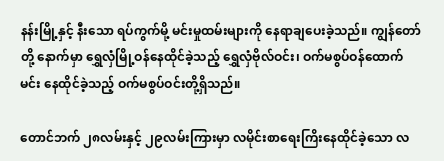နန်းမြို့နှင့် နီးသော ရပ်ကွက်မို့ မင်းမှုထမ်းများကို နေရာချပေးခဲ့သည်။ ကျွန်တော်တို့ နောက်မှာ ရွှေလှံမြို့ဝန်နေထိုင်ခဲ့သည့် ရွှေလှံဗိုလ်ဝင်း၊ ဝက်မစွပ်ဝန်ထောက်မင်း နေထိုင်ခဲ့သည့် ဝက်မစွပ်ဝင်းတို့ရှိသည်။

တောင်ဘက် ၂၈လမ်းနှင့် ၂၉လမ်းကြားမှာ လမိုင်းစာရေးကြိးနေထိုင်ခဲ့သော လ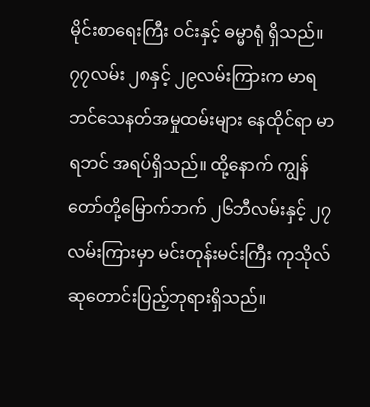မိုင်းစာရေးကြီး ဝင်းနှင့် ဓမ္မာရုံ ရှိသည်။ ၇၇လမ်း ၂၈နှင့် ၂၉လမ်းကြားက မာရဘင်သေနတ်အမှုထမ်းများ နေထိုင်ရာ မာရဘင် အရပ်ရှိသည်။ ထို့နောက် ကျွန်တော်တို့မြောက်ဘက် ၂၆ဘီလမ်းနှင့် ၂၇လမ်းကြားမှာ မင်းတုန်းမင်းကြီး ကုသိုလ် ဆုတောင်းပြည့်ဘုရားရှိသည်။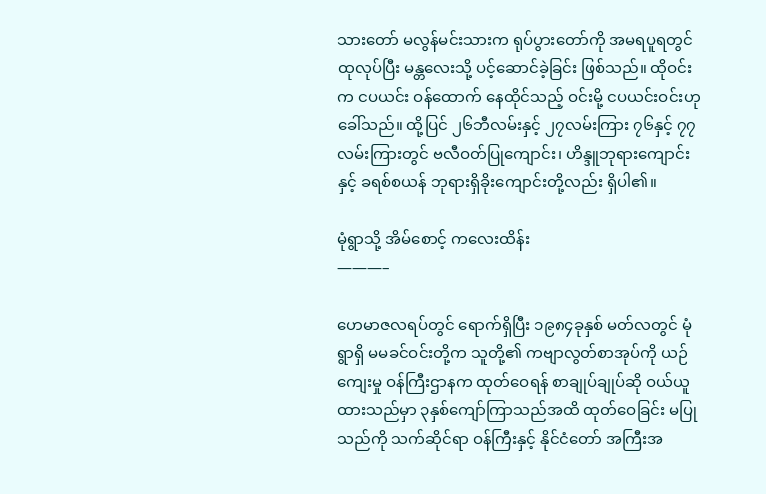သားတော် မလွန်မင်းသားက ရုပ်ပွားတော်ကို အမရပူရတွင် ထုလုပ်ပြီး မန္တလေးသို့ ပင့်ဆောင်ခဲ့ခြင်း ဖြစ်သည်။ ထိုဝင်းက ငပယင်း ဝန်ထောက် နေထိုင်သည့် ဝင်းမို့ ငပယင်းဝင်းဟု ခေါ်သည်။ ထို့ပြင် ၂၆ဘီလမ်းနှင့် ၂၇လမ်းကြား ၇၆နှင့် ၇၇လမ်းကြားတွင် ဗလီဝတ်ပြုကျောင်း၊ ဟိန္ဒူဘုရားကျောင်းနှင့် ခရစ်စယန် ဘုရားရှိခိုးကျောင်းတို့လည်း ရှိပါ၏။

မုံရွာသို့ အိမ်စောင့် ကလေးထိန်း
———–

ဟေမာဇလရပ်တွင် ရောက်ရှိပြီး ၁၉၈၄ခုနှစ် မတ်လတွင် မုံရွာရှိ မမခင်ဝင်းတို့က သူတို့၏ ကဗျာလွတ်စာအုပ်ကို ယဉ်ကျေးမှု ဝန်ကြီးဌာနက ထုတ်ဝေရန် စာချုပ်ချုပ်ဆို ဝယ်ယူထားသည်မှာ ၃နှစ်ကျော်ကြာသည်အထိ ထုတ်ဝေခြင်း မပြုသည်ကို သက်ဆိုင်ရာ ဝန်ကြီးနှင့် နိုင်ငံတော် အကြီးအ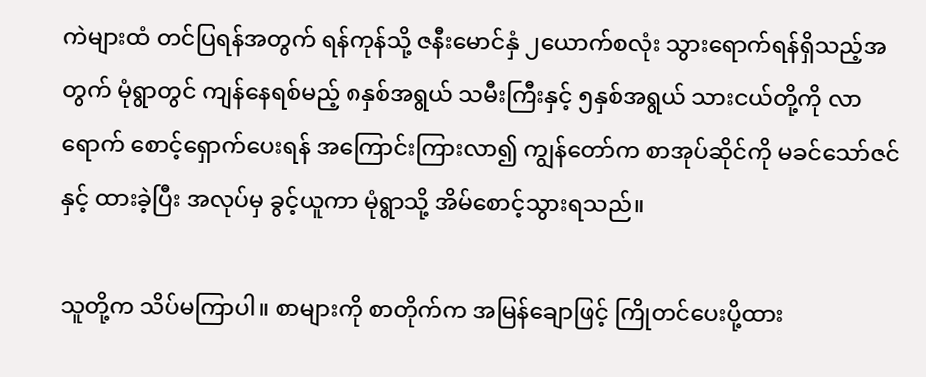ကဲများထံ တင်ပြရန်အတွက် ရန်ကုန်သို့ ဇနီးမောင်နှံ ၂ယောက်စလုံး သွားရောက်ရန်ရှိသည့်အတွက် မုံရွာတွင် ကျန်နေရစ်မည့် ၈နှစ်အရွယ် သမီးကြီးနှင့် ၅နှစ်အရွယ် သားငယ်တို့ကို လာရောက် စောင့်ရှောက်ပေးရန် အကြောင်းကြားလာ၍ ကျွန်တော်က စာအုပ်ဆိုင်ကို မခင်သော်ဇင်နှင့် ထားခဲ့ပြီး အလုပ်မှ ခွင့်ယူကာ မုံရွာသို့ အိမ်စောင့်သွားရသည်။

သူတို့က သိပ်မကြာပါ။ စာများကို စာတိုက်က အမြန်ချောဖြင့် ကြိုတင်ပေးပို့ထား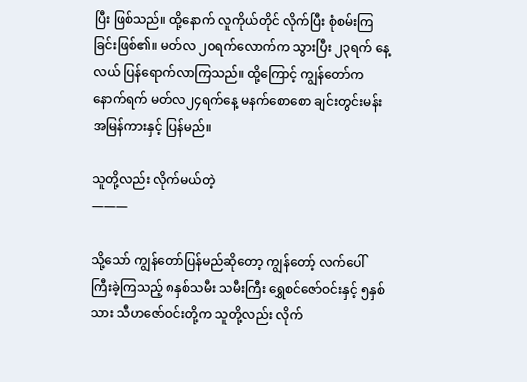ပြီး ဖြစ်သည်။ ထို့နောက် လူကိုယ်တိုင် လိုက်ပြီး စုံစမ်းကြခြင်းဖြစ်၏။ မတ်လ ၂၀ရက်လောက်က သွားပြီး ၂၃ရက် နေ့လယ် ပြန်ရောက်လာကြသည်။ ထို့ကြောင့် ကျွန်တော်က နောက်ရက် မတ်လ၂၄ရက်နေ့ မနက်စောစော ချင်းတွင်းမန်း အမြန်ကားနှင့် ပြန်မည်။

သူတို့လည်း လိုက်မယ်တဲ့
———

သို့သော် ကျွန်တော်ပြန်မည်ဆိုတော့ ကျွန်တော့် လက်ပေါ်ကြီးခဲ့ကြသည့် ၈နှစ်သမီး သမီးကြီး ရွှေစင်ဇော်ဝင်းနှင့် ၅နှစ်သား သီဟဇော်ဝင်းတို့က သူတို့လည်း လိုက်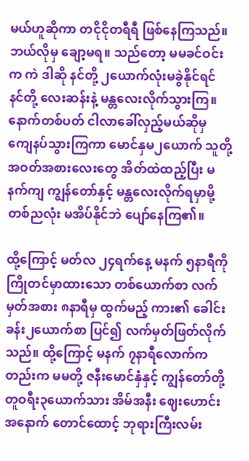မယ်ဟူဆိုကာ တငိုငိုတရီရီ ဖြစ်နေကြသည်။ ဘယ်လိုမှ ချော့မရ။ သည်တော့ မမခင်ဝင်းက ကဲ ဒါဆို နင်တို့ ၂ယောက်လုံးမခွဲနိုင်ရင် နင်တို့ လေးဆန်းနဲ့ မန္တလေးလိုက်သွားကြ။ နောက်တစ်ပတ် ငါလာခေါ်လှည့်မယ်ဆိုမှ ကျေနပ်သွားကြကာ မောင်နှမ၂ယောက် သူတို့ အဝတ်အစားလေးတွေ အိတ်ထဲထည့်ပြီး မနက်ကျ ကျွန်တော်နှင့် မန္တလေးလိုက်ရမှာမို့ တစ်ညလုံး မအိပ်နိုင်ဘဲ ပျော်နေကြ၏။

ထို့ကြောင့် မတ်လ ၂၄ရက်နေ့ မနက် ၅နာရီကို ကြိုတင်မှာထားသော တစ်ယောက်စာ လက်မှတ်အစား ၈နာရီမှ ထွက်မည့် ကား၏ ခေါင်းခန်း၂ယောက်စာ ပြင်၍ လက်မှတ်ဖြတ်လိုက်သည်။ ထို့ကြောင့် မနက် ၇နာရီလောက်ကတည်းက မမတို့ ဇနီးမောင်နှံနှင့် ကျွန်တော်တို့ တူဝရီး၃ယောက်သား အိမ်အနီး ဈေးဟောင်း အနောက် တောင်ထောင့် ဘုရားကြီးလမ်း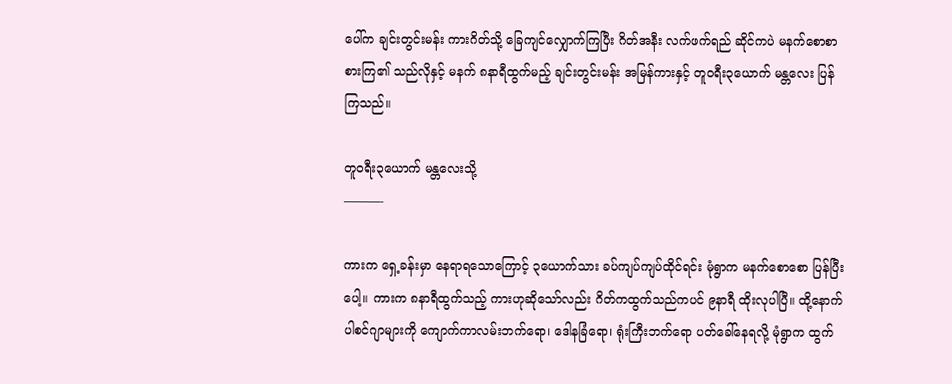ပေါ်က ချင်းတွင်းမန်း ကားဂိတ်သို့ ခြေကျင်လျှောက်ကြပြီး ဂိတ်အနီး လက်ဖက်ရည် ဆိုင်ကပဲ မနက်စောစာ စားကြ၏ သည်လိုနှင့် မနက် ၈နာရီထွက်မည့် ချင်းတွင်းမန်း အမြန်ကားနှင့် တူဝရီး၃ယောက် မန္တလေး ပြန်ကြသည်။

တူဝရီး၃ယောက် မန္တလေးသို့
———-

ကားက ရှေ့ခန်းမှာ နေရာရသောကြောင့် ၃ယောက်သား ခပ်ကျပ်ကျပ်ထိုင်ရင်း မုံရွာက မနက်စောစော ပြန်ပြီးပေါ့။ ကားက ၈နာရီထွက်သည့် ကားဟုဆိုသော်လည်း ဂိတ်ကထွက်သည်ကပင် ၉နာရီ ထိုးလုပါပြီ။ ထို့နောက် ပါစင်ဂျာများကို ကျောက်ကာလမ်းဘက်ရော၊ ဒေါနခြံရော၊ ရုံးကြီးဘက်ရော ပတ်ခေါ်နေရလို့ မုံရွာက ထွက်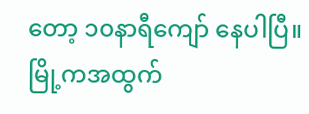တော့ ၁၀နာရီကျော် နေပါပြီ။ မြို့ကအထွက်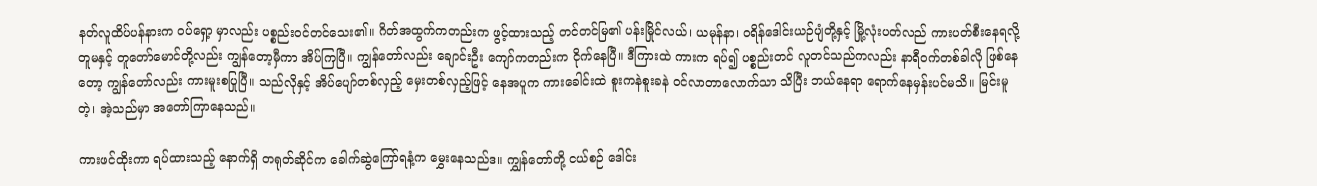နတ်လူထိပ်ပန်နားက ဝပ်ရှော့ မှာလည်း ပစ္စည်းဝင်တင်သေး၏။ ဂိတ်အထွက်ကတည်းက ဖွင့်ထားသည့် တင်တင်မြ၏ ပန်းမြိုင်လယ်၊ ယမုန်နာ၊ ဝရိန်ဒေါင်းယဉ်ပျံတို့နှင့် မြို့လုံးပတ်လည် ကားပတ်စီးနေရလို့ တူမနှင့် တူတော်မောင်တို့လည်း ကျွန်တော့မှီကာ အိပ်ကြပြီ။ ကျွန်တော်လည်း ချောင်းဦး ကျော်ကတည်းက ငိုက်နေပြီ။ ဒီကြားထဲ ကားက ရပ်၍ ပစ္စည်းတင် လူတင်သည်ကလည်း နာရီဝက်တစ်ခါလို ဖြစ်နေတော့ ကျွန်တော်လည်း ကားမူးစပြုပြီ။ သည်လိုနှင့် အိပ်ပျော်တစ်လှည့် မှေးတစ်လှည့်ဖြင့် နေအပူက ကားခေါင်းထဲ စူးကနဲစူးခနဲ ဝင်လာတာလောက်သာ သိပြီး ဘယ်နေရာ ရောက်နေမှန်းပင်မသိ။ မြင်းမူတဲ့၊ အဲ့သည်မှာ အတော်ကြာနေသည်။

ကားဖင်ထိုးကာ ရပ်ထားသည့် နောက်ရှိ တရုတ်ဆိုင်က ခေါက်ဆွဲကြော်ရနံ့က မွှေးနေသည်ဒ။ ကျွှန်တော်တို့ ငယ်စဉ် ဒေါင်း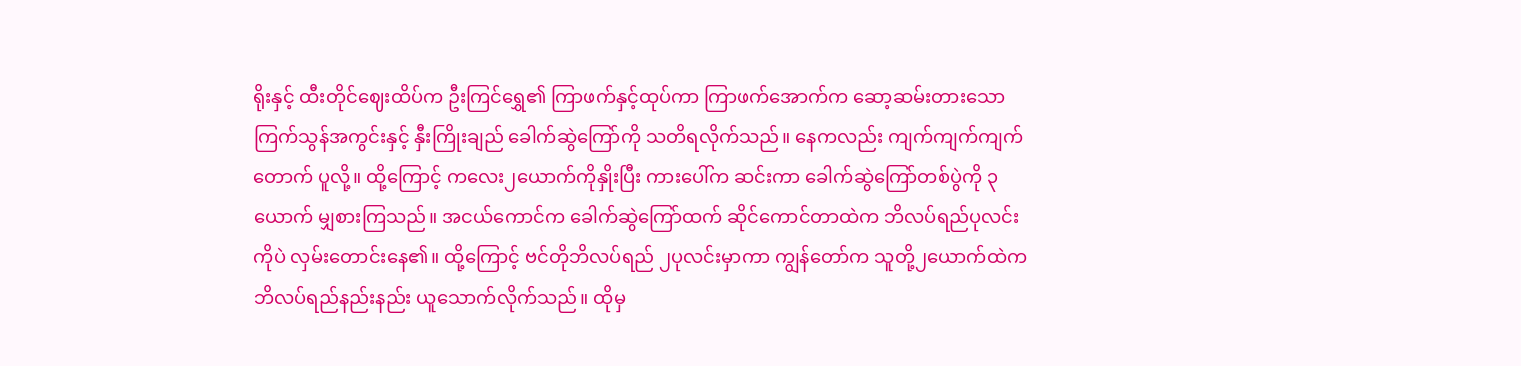ရိုးနှင့် ထီးတိုင်ဈေးထိပ်က ဦးကြင်ရွှေ၏ ကြာဖက်နှင့်ထုပ်ကာ ကြာဖက်အောက်က ဆော့ဆမ်းတားသော ကြက်သွန်အကွင်းနှင့် နှီးကြိုးချည် ခေါက်ဆွဲကြော်ကို သတိရလိုက်သည်။ နေကလည်း ကျက်ကျက်ကျက်တောက် ပူလို့။ ထို့ကြောင့် ကလေး၂ယောက်ကိုနှိုးပြီး ကားပေါ်က ဆင်းကာ ခေါက်ဆွဲကြော်တစ်ပွဲကို ၃ယောက် မျှစားကြသည်။ အငယ်ကောင်က ခေါက်ဆွဲကြော်ထက် ဆိုင်ကောင်တာထဲက ဘိလပ်ရည်ပုလင်းကိုပဲ လှမ်းတောင်းနေ၏။ ထို့ကြောင့် ဗင်တိုဘိလပ်ရည် ၂ပုလင်းမှာကာ ကျွန်တော်က သူတို့၂ယောက်ထဲက ဘိလပ်ရည်နည်းနည်း ယူသောက်လိုက်သည်။ ထိုမှ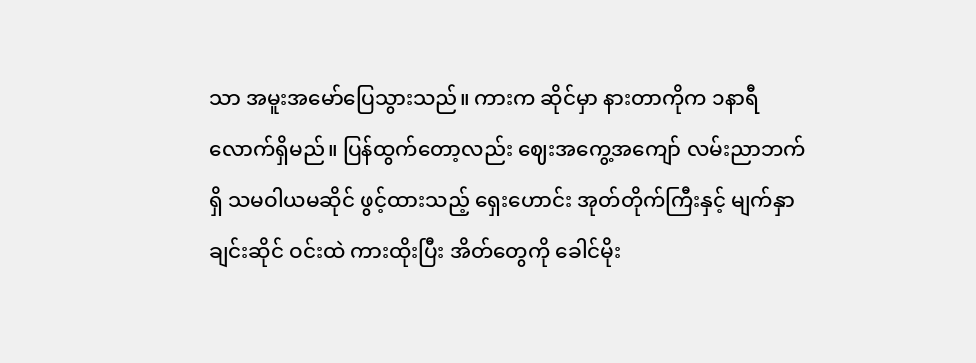သာ အမူးအမော်ပြေသွားသည်။ ကားက ဆိုင်မှာ နားတာကိုက ၁နာရီလောက်ရှိမည်။ ပြန်ထွက်တော့လည်း ဈေးအကွေ့အကျော် လမ်းညာဘက်ရှိ သမဝါယမဆိုင် ဖွင့်ထားသည့် ရှေးဟောင်း အုတ်တိုက်ကြီးနှင့် မျက်နှာချင်းဆိုင် ဝင်းထဲ ကားထိုးပြီး အိတ်တွေကို ခေါင်မိုး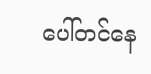ပေါ်တင်နေ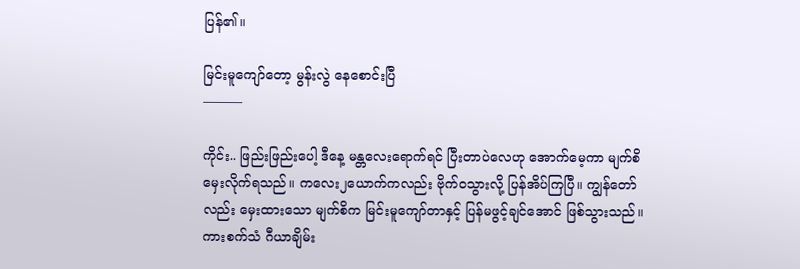ပြန်၏။

မြင်းမူကျော်တော့ မွန်းလွဲ နေစောင်းပြီ
———

ကိုင်း.. ဖြည်းဖြည်းပေါ့ ဒီနေ့ မန္တလေးရောက်ရင် ပြီးတာပဲလေဟု အောက်မေ့ကာ မျက်စိမှေးလိုက်ရသည်။ ကလေး၂ယောက်ကလည်း ဗိုက်ဝသွားလို့ ပြန်အိပ်ကြပြီ။ ကျွန်တော်လည်း မှေးထားသော မျက်စိက မြင်းမူကျော်တာနှင့် ပြန်မဖွင့်ချင်အောင် ဖြစ်သွားသည်။ ကားစက်သံ ဂီယာချိမ်း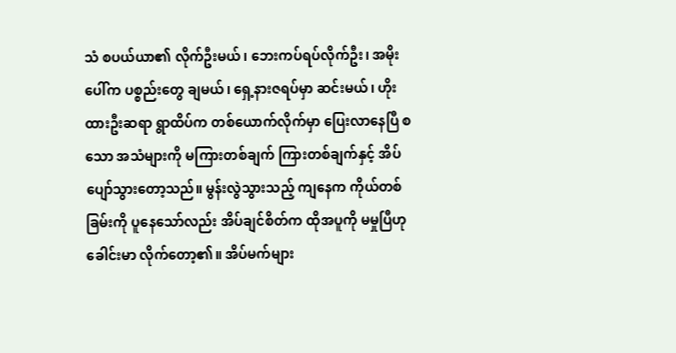သံ စပယ်ယာ၏ လိုက်ဦးမယ်၊ ဘေးကပ်ရပ်လိုက်ဦး၊ အမိုးပေါ်က ပစ္စည်းတွေ ချမယ်၊ ရှေ့နားဇရပ်မှာ ဆင်းမယ်၊ ဟိုးထားဦးဆရာ ရွာထိပ်က တစ်ယောက်လိုက်မှာ ပြေးလာနေပြီ စသော အသံများကို မကြားတစ်ချက် ကြားတစ်ချက်နှင့် အိပ်ပျော်သွားတော့သည်။ မွန်းလွဲသွားသည့် ကျနေက ကိုယ်တစ်ခြမ်းကို ပူနေသော်လည်း အိပ်ချင်စိတ်က ထိုအပူကို မမှုပြီဟု ခေါင်းမာ လိုက်တော့၏။ အိပ်မက်များ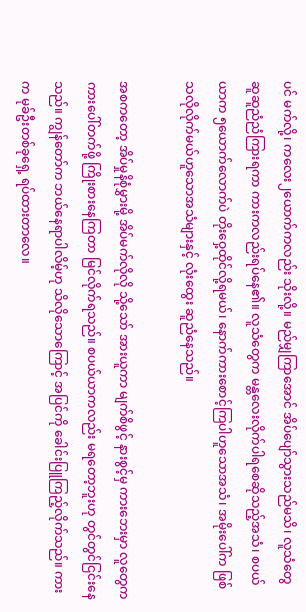ပင် မက်လို့၊ ကလေး၂ယောက်ကလည်း သိုးလို့။ မည်မျှကြာအောင် အိပ်ပျော်သွားသည်မသိ၊ လူသံတွေ ဆူဆူညံညံကြားရကာ ကားကလည်းရပ်နေ၏။ လူသံတွေက မန္တလေးလိုက်ပါရစေဆိုသည့်အသံ၊ စပယ်ယာက ၅ယောက်လောက်ပဲ တိုးဝှေ့ထိုင်လို့ရမယ်၊ နောက်ကားစောင့်ကြပါဟူသောအသံ၊ အမိုးပေါ်က ဖြစ်သလိုလိုက်မယ်ဟူသောအသံများနှင့် လုံးထွေး ဆူညံနေသည်။

အစကတော့ အိပ်မှုနိစုံမွှားမို့ အိပ်မက်လိုလို သို့သော် အားယူကာ မျက်စိဖွင့် နားစွင့်မှ ကားဘေးမှာ လူတွေက ကားပေါ်တက်ဖို့ ကြိုးစားနေကြတာ မြင်လိုက်ရသည်။ စပယ်ယာကလည်း မရတော့ဘူးဟု တွင်တွင်ငြင်းနေသည်။ ကျွန်တော်က ဘယ်နေရာပါလိမ့်ဟု သိလိုသောကြောင့် အပြင်ကို ခေါင်းပြူကြည့်လိုက်သည်။ ကားက မုခ်ဦးတစ်ခုရှေ့ ရပ်ထားတာလေ။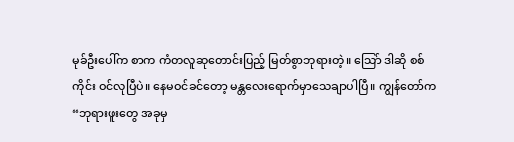မုခ်ဦးပေါ်က စာက ကံတလူဆုတောင်းပြည့် မြတ်စွာဘုရားတဲ့။ သြော် ဒါဆို စစ်ကိုင်း ဝင်လုပြီပဲ။ နေမဝင်ခင်တော့ မန္တလေးရောက်မှာသေချာပါပြီ။ ကျွန်တော်က “ဘုရားဖူးတွေ အခုမှ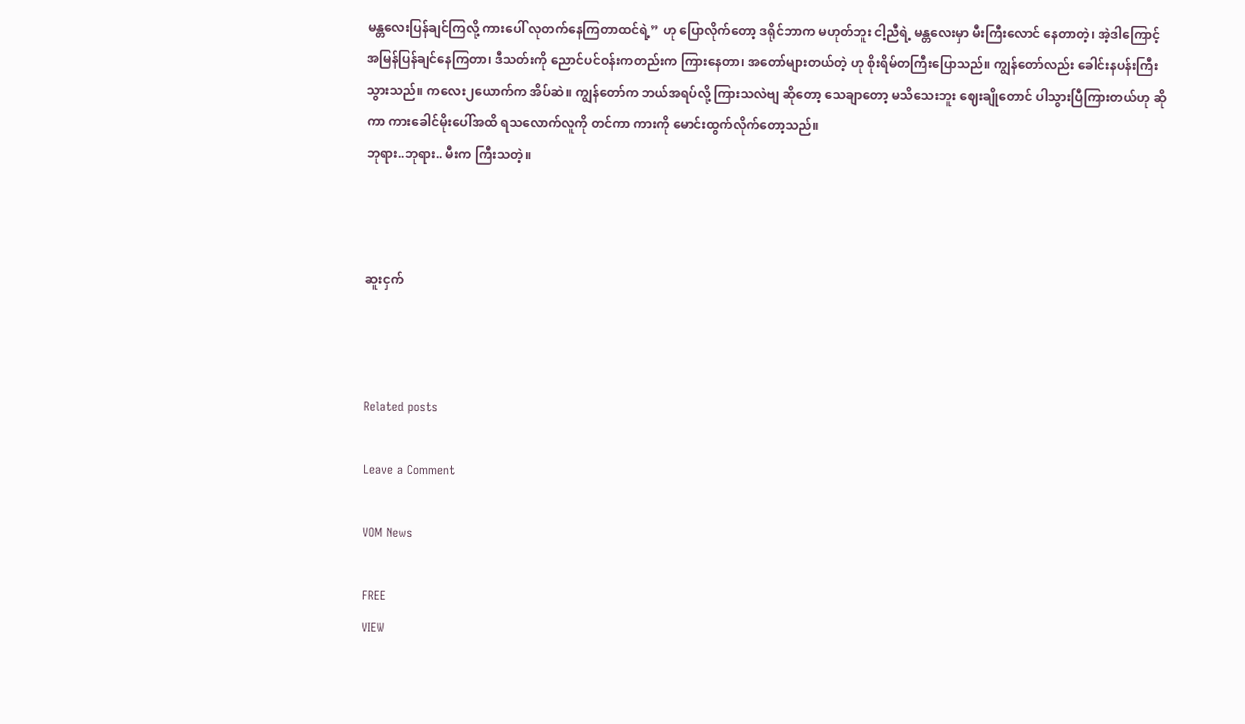မန္တလေးပြန်ချင်ကြလို့ ကားပေါ် လုတက်နေကြတာထင်ရဲ့” ဟု ပြောလိုက်တော့ ဒရိုင်ဘာက မဟုတ်ဘူး ငါ့ညီရဲ့ မန္တလေးမှာ မီးကြီးလောင် နေတာတဲ့၊ အဲ့ဒါကြောင့် အမြန်ပြန်ချင်နေကြတာ၊ ဒီသတ်းကို ညောင်ပင်ဝန်းကတည်းက ကြားနေတာ၊ အတော်များတယ်တဲ့ ဟု စိုးရိမ်တကြီးပြောသည်။ ကျွန်တော်လည်း ခေါင်းနပန်းကြီးသွားသည်။ ကလေး၂ယောက်က အိပ်ဆဲ။ ကျွန်တော်က ဘယ်အရပ်လို့ ကြားသလဲဗျ ဆိုတော့ သေချာတော့ မသိသေးဘူး ဈေးချိုတောင် ပါသွားပြီကြားတယ်ဟု ဆိုကာ ကားခေါင်မိုးပေါ်အထိ ရသလောက်လူကို တင်ကာ ကားကို မောင်းထွက်လိုက်တော့သည်။
ဘုရား..ဘုရား.. မီးက ကြီးသတဲ့။



ဆူးငှက်



Related posts

Leave a Comment

VOM News

FREE
VIEW